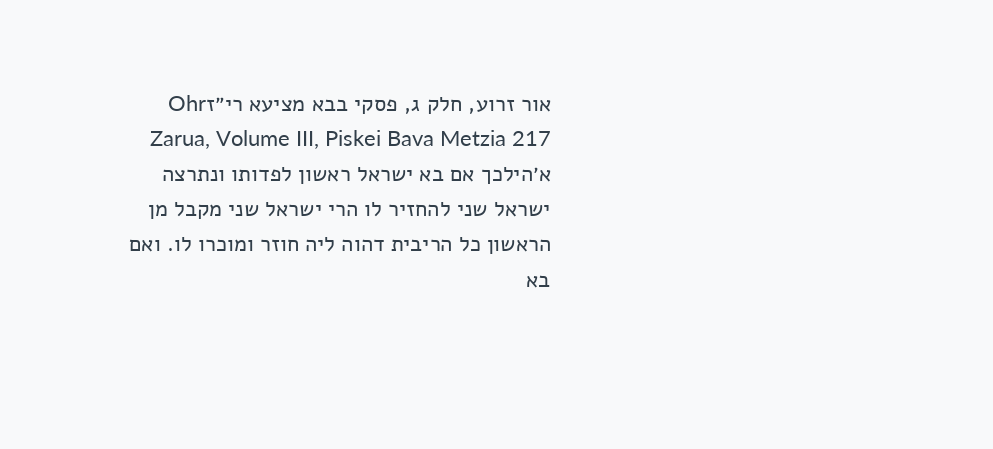אור זרוע, חלק ג, פסקי בבא מציעא רי״זOhr Zarua, Volume III, Piskei Bava Metzia 217
א׳הילכך אם בא ישראל ראשון לפדותו ונתרצה ישראל שני להחזיר לו הרי ישראל שני מקבל מן הראשון כל הריבית דהוה ליה חוזר ומוכרו לו. ואם בא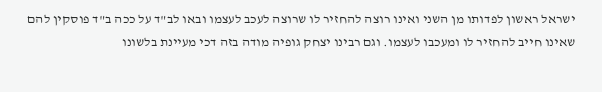ישראל ראשון לפדותו מן השני ואינו רוצה להחזיר לו שרוצה לעכב לעצמו ובאו לב"ד על ככה ב"ד פוסקין להם שאינו חייב להחזיר לו ומעכבו לעצמו. וגם רבינו יצחק גופיה מודה בזה דכי מעיינת בלשונו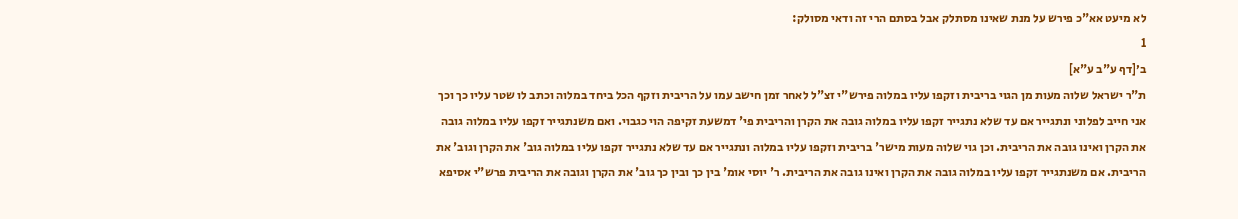לא מיעט אא"כ פירש על מנת שאינו מסתלק אבל בסתם הרי זה ודאי מסולק:
1
ב׳[דף ע"ב ע"א]
ת"ר ישראל שלוה מעות מן הגוי בריבית וזקפו עליו במלוה פירש"י זצ"ל לאחר זמן חישב עמו על הריבית וזקף הכל ביחד במלוה וכתב לו שטר עליו כך וכך אני חייב לפלוני ונתגייר אם עד שלא נתגייר זקפו עליו במלוה גובה את הקרן והריבית פי' דמשעת זקיפה הוי כגבוי. ואם משנתגייר זקפו עליו במלוה גובה את הקרן ואינו גובה את הריבית. וכן גוי שלוה מעות מישר' בריבית וזקפו עליו במלוה ונתגייר אם עד שלא נתגייר זקפו עליו במלוה גוב' את הקרן וגוב' את הריבית. אם משנתגייר זקפו עליו במלוה גובה את הקרן ואינו גובה את הריבית. ר' יוסי אומ' בין כך ובין כך גוב' את הקרן וגובה את הריבית פרש"י אסיפא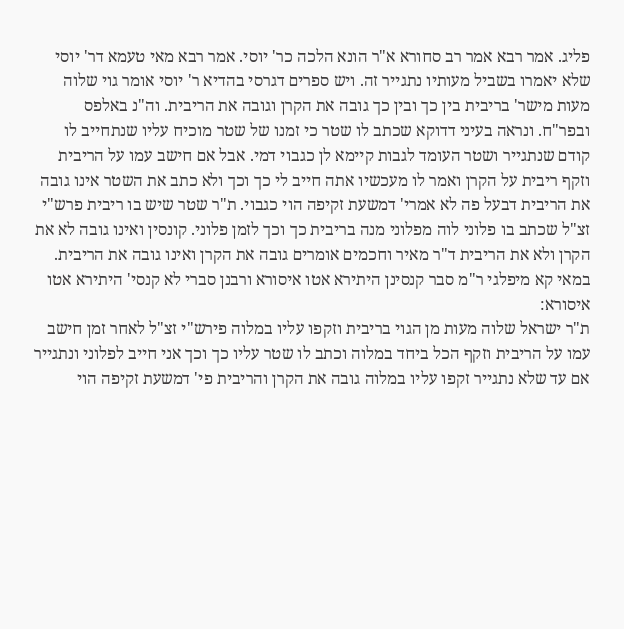פליג. אמר רבא אמר רב סחורא א"ר הונא הלכה כר' יוסי. אמר רבא מאי טעמא דר' יוסי שלא יאמרו בשביל מעותיו נתגייר זה. ויש ספרים דגרסי בהדיא ר' יוסי אומר גוי שלוה מעות מישר' בריבית בין כך ובין כך גובה את הקרן וגובה את הריבית. וה"נ באלפס ובפר"ח. ונראה בעיני דדוקא שכתב לו שטר כי זמנו של שטר מוכיח עליו שנתחייב לו קודם שנתגייר ושטר העומד לגבות קיימא לן כגבוי דמי. אבל אם חישב עמו על הריבית וזקף ריבית על הקרן ואמר לו מעכשיו אתה חייב לי כך וכך ולא כתב את השטר אינו גובה את הריבית דבעל פה לא אמרי' דמשעת זקיפה הוי כגבוי. ת"ר שטר שיש בו ריבית פרש"י זצ"ל שכתב בו פלוני לוה מפלוני מנה בריבית כך וכך לזמן פלוני. קונסין ואינו גובה לא את הקרן ולא את הריבית ד"ר מאיר וחכמים אומרים גובה את הקרן ואינו גובה את הריבית. במאי קא מיפלגי ר"מ סבר קנסינן היתירא אטו איסורא ורבנן סברי לא קנסי' היתירא אטו איסורא:
ת"ר ישראל שלוה מעות מן הגוי בריבית וזקפו עליו במלוה פירש"י זצ"ל לאחר זמן חישב עמו על הריבית וזקף הכל ביחד במלוה וכתב לו שטר עליו כך וכך אני חייב לפלוני ונתגייר אם עד שלא נתגייר זקפו עליו במלוה גובה את הקרן והריבית פי' דמשעת זקיפה הוי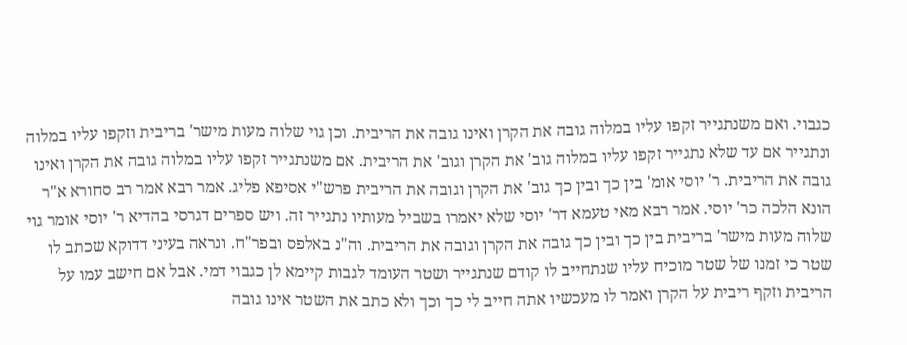כגבוי. ואם משנתגייר זקפו עליו במלוה גובה את הקרן ואינו גובה את הריבית. וכן גוי שלוה מעות מישר' בריבית וזקפו עליו במלוה ונתגייר אם עד שלא נתגייר זקפו עליו במלוה גוב' את הקרן וגוב' את הריבית. אם משנתגייר זקפו עליו במלוה גובה את הקרן ואינו גובה את הריבית. ר' יוסי אומ' בין כך ובין כך גוב' את הקרן וגובה את הריבית פרש"י אסיפא פליג. אמר רבא אמר רב סחורא א"ר הונא הלכה כר' יוסי. אמר רבא מאי טעמא דר' יוסי שלא יאמרו בשביל מעותיו נתגייר זה. ויש ספרים דגרסי בהדיא ר' יוסי אומר גוי שלוה מעות מישר' בריבית בין כך ובין כך גובה את הקרן וגובה את הריבית. וה"נ באלפס ובפר"ח. ונראה בעיני דדוקא שכתב לו שטר כי זמנו של שטר מוכיח עליו שנתחייב לו קודם שנתגייר ושטר העומד לגבות קיימא לן כגבוי דמי. אבל אם חישב עמו על הריבית וזקף ריבית על הקרן ואמר לו מעכשיו אתה חייב לי כך וכך ולא כתב את השטר אינו גובה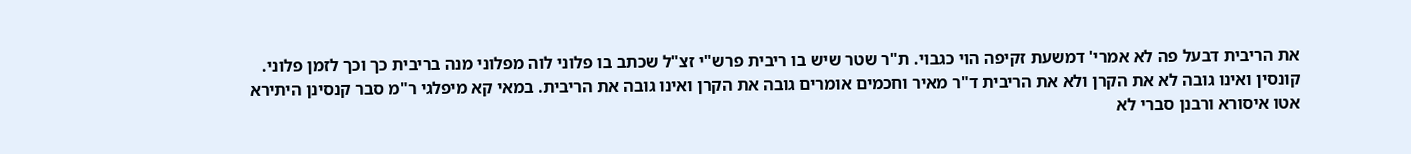את הריבית דבעל פה לא אמרי' דמשעת זקיפה הוי כגבוי. ת"ר שטר שיש בו ריבית פרש"י זצ"ל שכתב בו פלוני לוה מפלוני מנה בריבית כך וכך לזמן פלוני. קונסין ואינו גובה לא את הקרן ולא את הריבית ד"ר מאיר וחכמים אומרים גובה את הקרן ואינו גובה את הריבית. במאי קא מיפלגי ר"מ סבר קנסינן היתירא אטו איסורא ורבנן סברי לא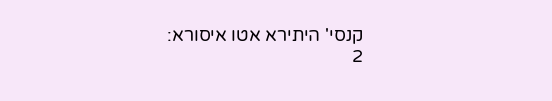קנסי' היתירא אטו איסורא:
2